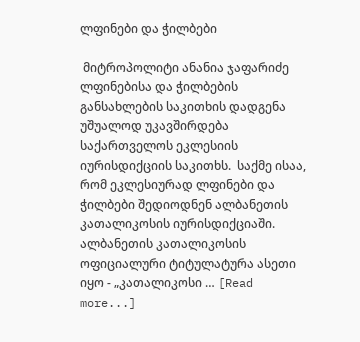ლფინები და ჭილბები

 მიტროპოლიტი ანანია ჯაფარიძე ლფინებისა და ჭილბების განსახლების საკითხის დადგენა უშუალოდ უკავშირდება საქართველოს ეკლესიის იურისდიქციის საკითხს.  საქმე ისაა, რომ ეკლესიურად ლფინები და ჭილბები შედიოდნენ ალბანეთის კათალიკოსის იურისდიქციაში.  ალბანეთის კათალიკოსის ოფიციალური ტიტულატურა ასეთი იყო - „კათალიკოსი … [Read more...]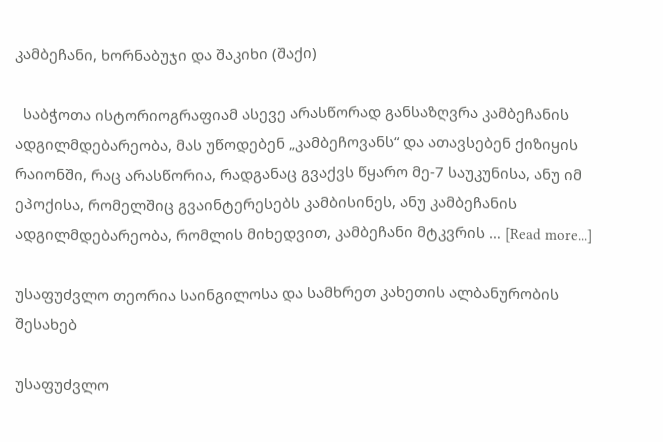კამბეჩანი, ხორნაბუჯი და შაკიხი (შაქი)

  საბჭოთა ისტორიოგრაფიამ ასევე არასწორად განსაზღვრა კამბეჩანის ადგილმდებარეობა, მას უწოდებენ „კამბეჩოვანს“ და ათავსებენ ქიზიყის რაიონში, რაც არასწორია, რადგანაც გვაქვს წყარო მე-7 საუკუნისა, ანუ იმ ეპოქისა, რომელშიც გვაინტერესებს კამბისინეს, ანუ კამბეჩანის ადგილმდებარეობა, რომლის მიხედვით, კამბეჩანი მტკვრის … [Read more...]

უსაფუძვლო თეორია საინგილოსა და სამხრეთ კახეთის ალბანურობის შესახებ

უსაფუძვლო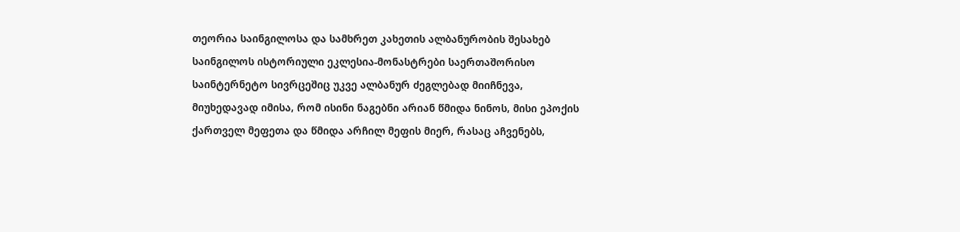თეორია საინგილოსა და სამხრეთ კახეთის ალბანურობის შესახებ საინგილოს ისტორიული ეკლესია-მონასტრები საერთაშორისო საინტერნეტო სივრცეშიც უკვე ალბანურ ძეგლებად მიიჩნევა, მიუხედავად იმისა, რომ ისინი ნაგებნი არიან წმიდა ნინოს, მისი ეპოქის ქართველ მეფეთა და წმიდა არჩილ მეფის მიერ, რასაც აჩვენებს,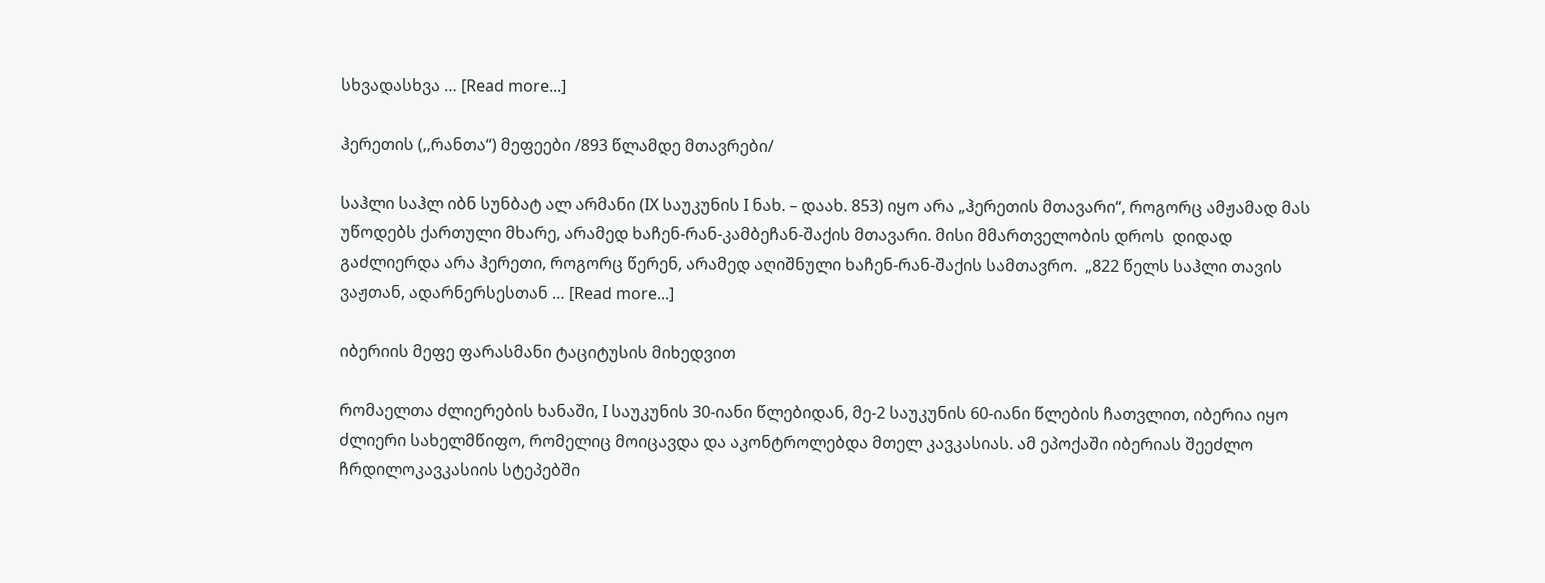სხვადასხვა … [Read more...]

ჰერეთის (,,რანთა“) მეფეები /893 წლამდე მთავრები/

საჰლი საჰლ იბნ სუნბატ ალ არმანი (IX საუკუნის I ნახ. – დაახ. 853) იყო არა „ჰერეთის მთავარი“, როგორც ამჟამად მას უწოდებს ქართული მხარე, არამედ ხაჩენ-რან-კამბეჩან-შაქის მთავარი. მისი მმართველობის დროს  დიდად გაძლიერდა არა ჰერეთი, როგორც წერენ, არამედ აღიშნული ხაჩენ-რან-შაქის სამთავრო.  „822 წელს საჰლი თავის ვაჟთან, ადარნერსესთან … [Read more...]

იბერიის მეფე ფარასმანი ტაციტუსის მიხედვით

რომაელთა ძლიერების ხანაში, I საუკუნის 30-იანი წლებიდან, მე-2 საუკუნის 60-იანი წლების ჩათვლით, იბერია იყო ძლიერი სახელმწიფო, რომელიც მოიცავდა და აკონტროლებდა მთელ კავკასიას. ამ ეპოქაში იბერიას შეეძლო ჩრდილოკავკასიის სტეპებში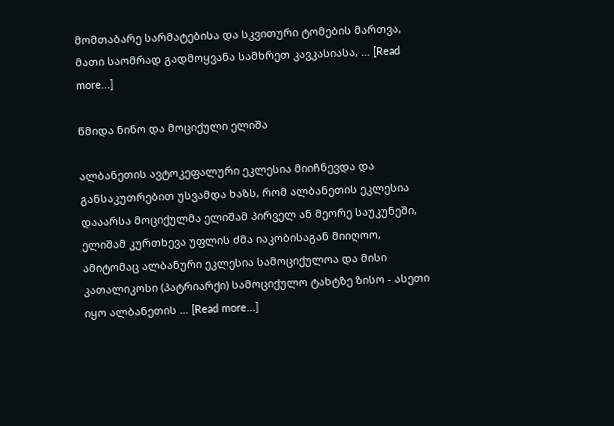მომთაბარე სარმატებისა და სკვითური ტომების მართვა, მათი საომრად გადმოყვანა სამხრეთ კავკასიასა, … [Read more...]

წმიდა ნინო და მოციქული ელიშა

ალბანეთის ავტოკეფალური ეკლესია მიიჩნევდა და განსაკუთრებით უსვამდა ხაზს, რომ ალბანეთის ეკლესია დააარსა მოციქულმა ელიშამ პირველ ან მეორე საუკუნეში, ელიშამ კურთხევა უფლის ძმა იაკობისაგან მიიღოო, ამიტომაც ალბანური ეკლესია სამოციქულოა და მისი კათალიკოსი (პატრიარქი) სამოციქულო ტახტზე ზისო - ასეთი იყო ალბანეთის … [Read more...]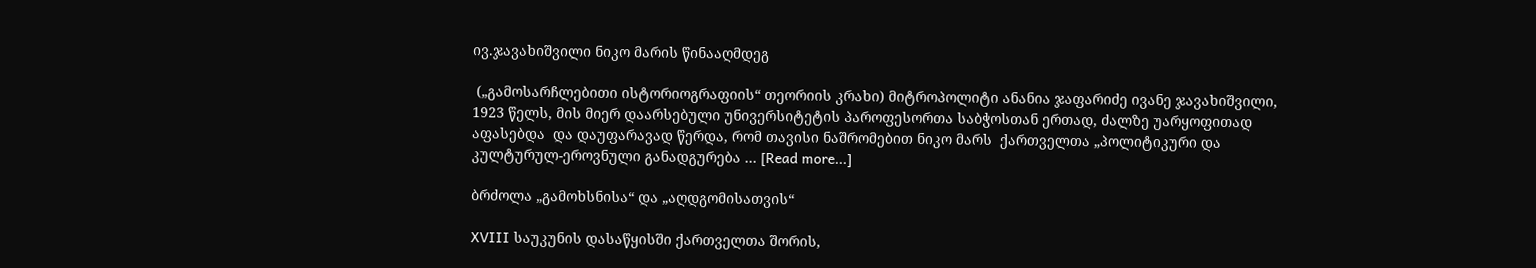ივ.ჯავახიშვილი ნიკო მარის წინააღმდეგ

 („გამოსარჩლებითი ისტორიოგრაფიის“ თეორიის კრახი) მიტროპოლიტი ანანია ჯაფარიძე ივანე ჯავახიშვილი, 1923 წელს, მის მიერ დაარსებული უნივერსიტეტის პაროფესორთა საბჭოსთან ერთად, ძალზე უარყოფითად აფასებდა  და დაუფარავად წერდა, რომ თავისი ნაშრომებით ნიკო მარს  ქართველთა „პოლიტიკური და კულტურულ-ეროვნული განადგურება … [Read more...]

ბრძოლა „გამოხსნისა“ და „აღდგომისათვის“

XVIII საუკუნის დასაწყისში ქართველთა შორის,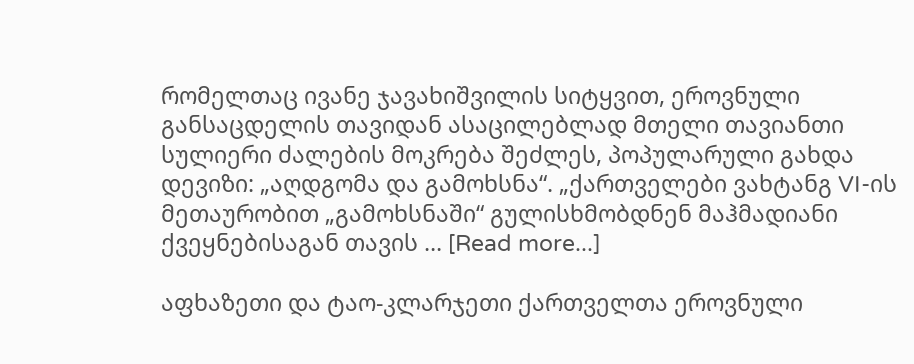რომელთაც ივანე ჯავახიშვილის სიტყვით, ეროვნული განსაცდელის თავიდან ასაცილებლად მთელი თავიანთი სულიერი ძალების მოკრება შეძლეს, პოპულარული გახდა დევიზი: „აღდგომა და გამოხსნა“. „ქართველები ვახტანგ VI-ის მეთაურობით „გამოხსნაში“ გულისხმობდნენ მაჰმადიანი ქვეყნებისაგან თავის … [Read more...]

აფხაზეთი და ტაო-კლარჯეთი ქართველთა ეროვნული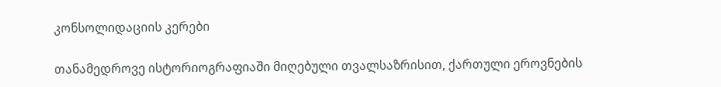კონსოლიდაციის კერები

თანამედროვე ისტორიოგრაფიაში მიღებული თვალსაზრისით, ქართული ეროვნების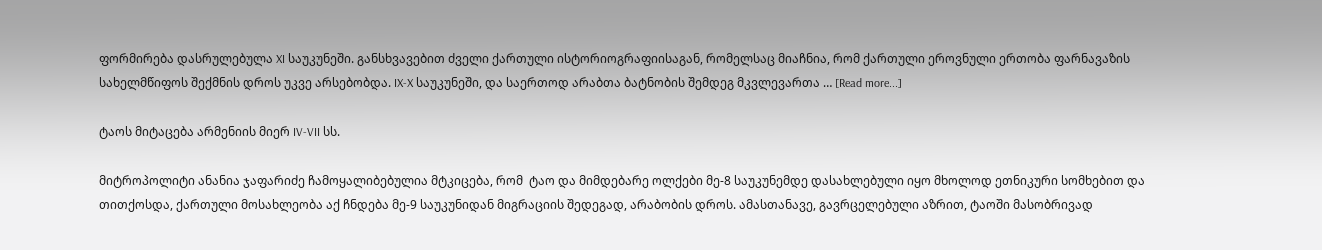ფორმირება დასრულებულა XI საუკუნეში. განსხვავებით ძველი ქართული ისტორიოგრაფიისაგან, რომელსაც მიაჩნია, რომ ქართული ეროვნული ერთობა ფარნავაზის სახელმწიფოს შექმნის დროს უკვე არსებობდა. IX-X საუკუნეში, და საერთოდ არაბთა ბატნობის შემდეგ მკვლევართა … [Read more...]

ტაოს მიტაცება არმენიის მიერ IV-VII სს.

მიტროპოლიტი ანანია ჯაფარიძე ჩამოყალიბებულია მტკიცება, რომ  ტაო და მიმდებარე ოლქები მე-8 საუკუნემდე დასახლებული იყო მხოლოდ ეთნიკური სომხებით და თითქოსდა, ქართული მოსახლეობა აქ ჩნდება მე-9 საუკუნიდან მიგრაციის შედეგად, არაბობის დროს. ამასთანავე, გავრცელებული აზრით, ტაოში მასობრივად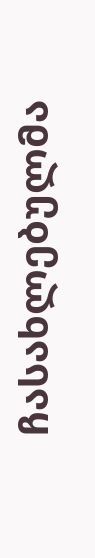ჩასახლებულმა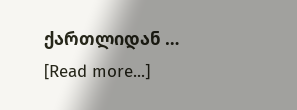ქართლიდან … [Read more...]